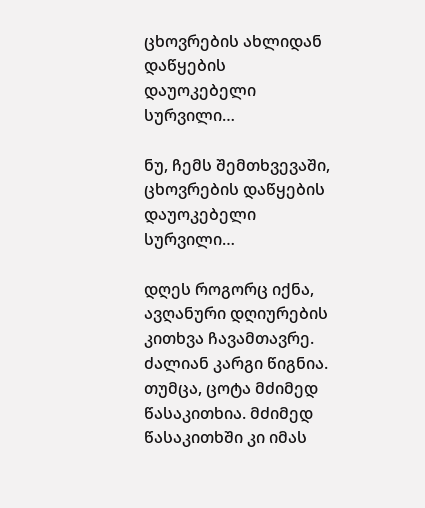ცხოვრების ახლიდან დაწყების დაუოკებელი სურვილი…

ნუ, ჩემს შემთხვევაში, ცხოვრების დაწყების დაუოკებელი სურვილი…

დღეს როგორც იქნა, ავღანური დღიურების კითხვა ჩავამთავრე. ძალიან კარგი წიგნია. თუმცა, ცოტა მძიმედ წასაკითხია. მძიმედ წასაკითხში კი იმას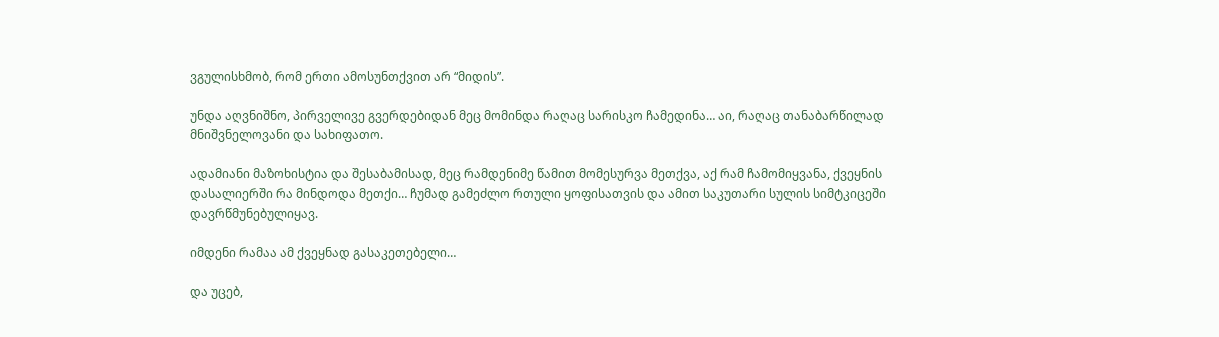ვგულისხმობ, რომ ერთი ამოსუნთქვით არ “მიდის”.

უნდა აღვნიშნო, პირველივე გვერდებიდან მეც მომინდა რაღაც სარისკო ჩამედინა… აი, რაღაც თანაბარწილად მნიშვნელოვანი და სახიფათო.

ადამიანი მაზოხისტია და შესაბამისად, მეც რამდენიმე წამით მომესურვა მეთქვა, აქ რამ ჩამომიყვანა, ქვეყნის დასალიერში რა მინდოდა მეთქი… ჩუმად გამეძლო რთული ყოფისათვის და ამით საკუთარი სულის სიმტკიცეში დავრწმუნებულიყავ.

იმდენი რამაა ამ ქვეყნად გასაკეთებელი…

და უცებ,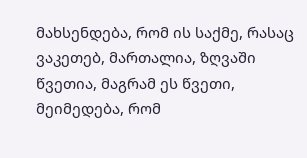მახსენდება, რომ ის საქმე, რასაც ვაკეთებ, მართალია, ზღვაში წვეთია, მაგრამ ეს წვეთი, მეიმედება, რომ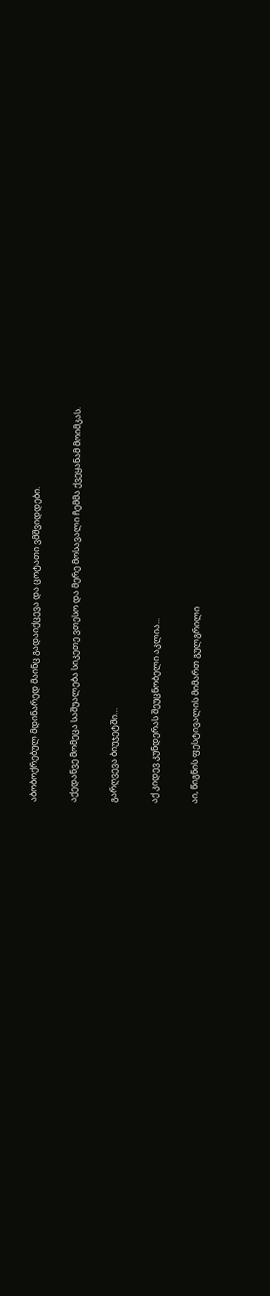აბობოქრებულ მდინარედ მაინც გადაიქცევა და ცოტათი ვმშვიდდები.

აქედანვე მომეცა საშუალება სიკეთე ვთესო და მერე მოსავალი ჩემმა ქვეყანამ მოიმკას.

გარღვევა ბიუჯეტში…

აქ კიდევ კუნდერას შეუცნობელი აკლია...

აი, წიგნის ფესტივალის მიმართ გულგრილი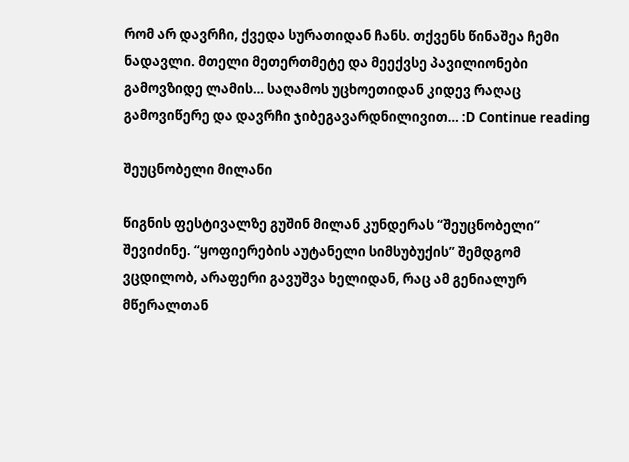რომ არ დავრჩი, ქვედა სურათიდან ჩანს. თქვენს წინაშეა ჩემი ნადავლი. მთელი მეთერთმეტე და მეექვსე პავილიონები გამოვზიდე ლამის… საღამოს უცხოეთიდან კიდევ რაღაც გამოვიწერე და დავრჩი ჯიბეგავარდნილივით… :D Continue reading

შეუცნობელი მილანი

წიგნის ფესტივალზე გუშინ მილან კუნდერას “შეუცნობელი” შევიძინე. “ყოფიერების აუტანელი სიმსუბუქის” შემდგომ ვცდილობ, არაფერი გავუშვა ხელიდან, რაც ამ გენიალურ მწერალთან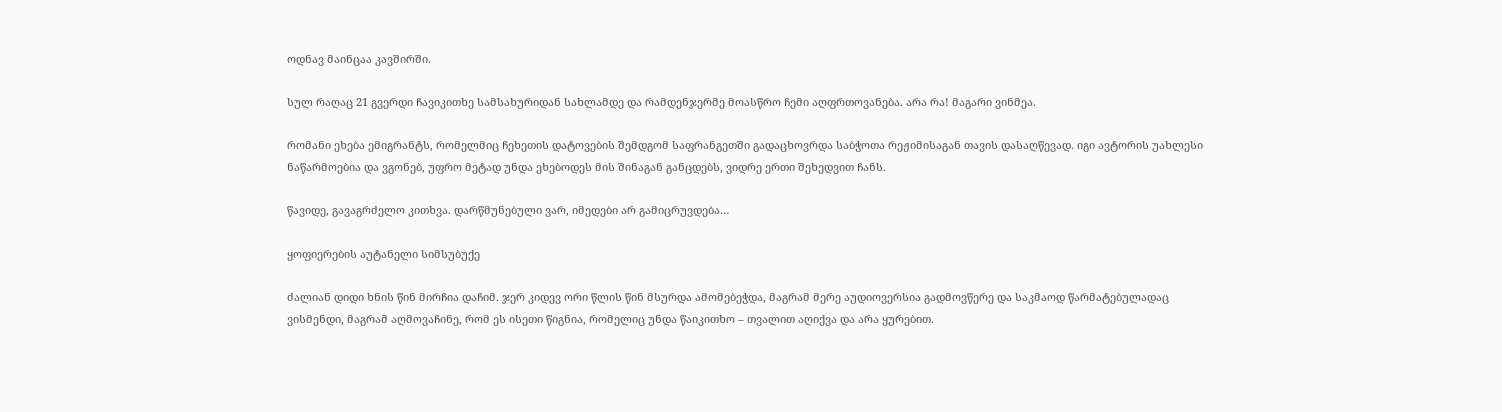ოდნავ მაინცაა კავშირში.

სულ რაღაც 21 გვერდი ჩავიკითხე სამსახურიდან სახლამდე და რამდენჯერმე მოასწრო ჩემი აღფრთოვანება. არა რა! მაგარი ვინმეა.

რომანი ეხება ემიგრანტს, რომელმიც ჩეხეთის დატოვების შემდგომ საფრანგეთში გადაცხოვრდა საბჭოთა რეჟიმისაგან თავის დასაღწევად. იგი ავტორის უახლესი ნაწარმოებია და ვგონებ, უფრო მეტად უნდა ეხებოდეს მის შინაგან განცდებს, ვიდრე ერთი შეხედვით ჩანს.

წავიდე, გავაგრძელო კითხვა. დარწმუნებული ვარ, იმედები არ გამიცრუვდება…

ყოფიერების აუტანელი სიმსუბუქე

ძალიან დიდი ხნის წინ მირჩია დაჩიმ. ჯერ კიდევ ორი წლის წინ მსურდა ამომებეჭდა, მაგრამ მერე აუდიოვერსია გადმოვწერე და საკმაოდ წარმატებულადაც ვისმენდი, მაგრამ აღმოვაჩინე, რომ ეს ისეთი წიგნია, რომელიც უნდა წაიკითხო – თვალით აღიქვა და არა ყურებით.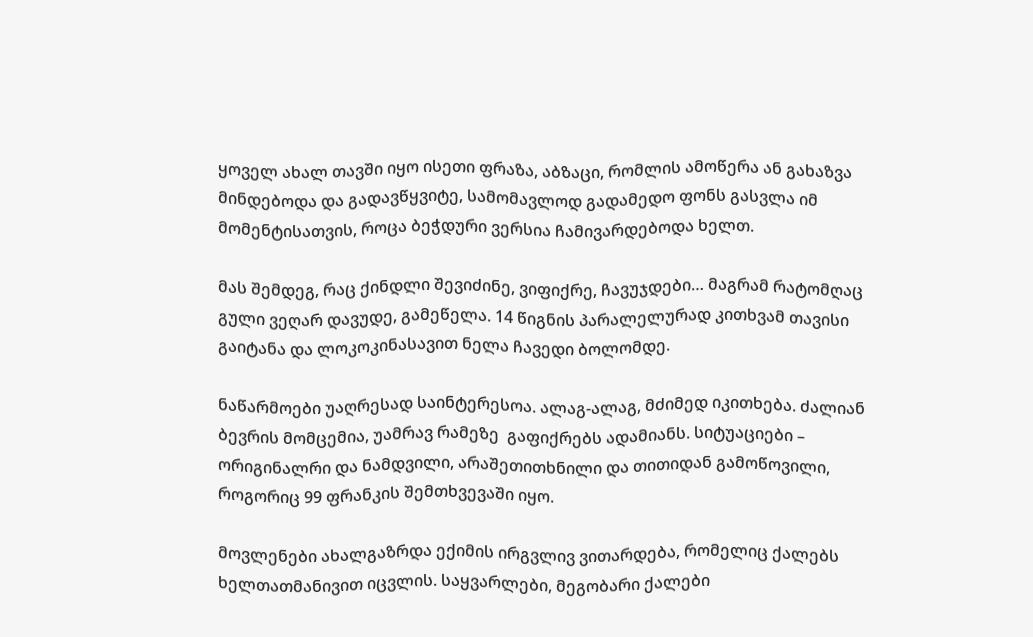ყოველ ახალ თავში იყო ისეთი ფრაზა, აბზაცი, რომლის ამოწერა ან გახაზვა მინდებოდა და გადავწყვიტე, სამომავლოდ გადამედო ფონს გასვლა იმ მომენტისათვის, როცა ბეჭდური ვერსია ჩამივარდებოდა ხელთ.

მას შემდეგ, რაც ქინდლი შევიძინე, ვიფიქრე, ჩავუჯდები… მაგრამ რატომღაც გული ვეღარ დავუდე, გამეწელა. 14 წიგნის პარალელურად კითხვამ თავისი გაიტანა და ლოკოკინასავით ნელა ჩავედი ბოლომდე.

ნაწარმოები უაღრესად საინტერესოა. ალაგ-ალაგ, მძიმედ იკითხება. ძალიან ბევრის მომცემია, უამრავ რამეზე  გაფიქრებს ადამიანს. სიტუაციები – ორიგინალრი და ნამდვილი, არაშეთითხნილი და თითიდან გამოწოვილი, როგორიც 99 ფრანკის შემთხვევაში იყო.

მოვლენები ახალგაზრდა ექიმის ირგვლივ ვითარდება, რომელიც ქალებს ხელთათმანივით იცვლის. საყვარლები, მეგობარი ქალები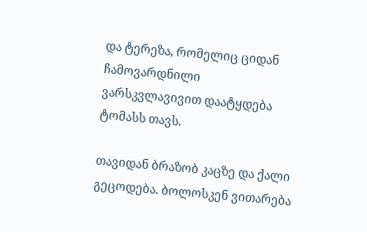და ტერეზა, რომელიც ციდან ჩამოვარდნილი ვარსკვლავივით დაატყდება ტომასს თავს.

თავიდან ბრაზობ კაცზე და ქალი გეცოდება. ბოლოსკენ ვითარება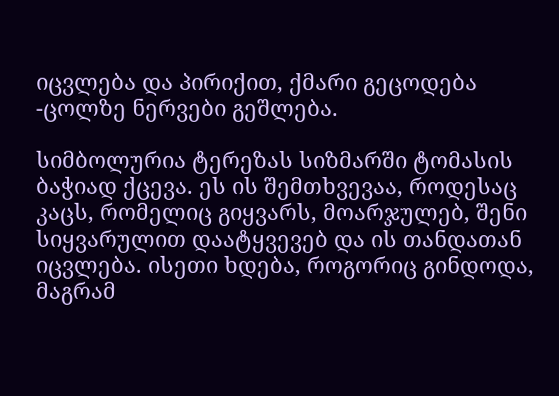იცვლება და პირიქით, ქმარი გეცოდება -ცოლზე ნერვები გეშლება.

სიმბოლურია ტერეზას სიზმარში ტომასის ბაჭიად ქცევა. ეს ის შემთხვევაა, როდესაც კაცს, რომელიც გიყვარს, მოარჯულებ, შენი სიყვარულით დაატყვევებ და ის თანდათან იცვლება. ისეთი ხდება, როგორიც გინდოდა, მაგრამ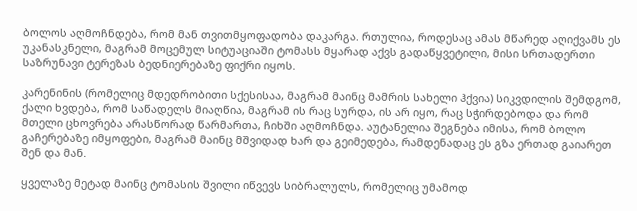ბოლოს აღმოჩნდება, რომ მან თვითმყოფადობა დაკარგა. რთულია, როდესაც ამას მწარედ აღიქვამს ეს უკანასკნელი, მაგრამ მოცემულ სიტუაციაში ტომასს მყარად აქვს გადაწყვეტილი, მისი სრთადერთი საზრუნავი ტერეზას ბედნიერებაზე ფიქრი იყოს.

კარენინის (რომელიც მდედრობითი სქესისაა, მაგრამ მაინც მამრის სახელი ჰქვია) სიკვდილის შემდგომ, ქალი ხვდება, რომ საწადელს მიაღწია, მაგრამ ის რაც სურდა, ის არ იყო, რაც სჭირდებოდა და რომ მთელი ცხოვრება არასწორად წარმართა, ჩიხში აღმოჩნდა. აუტანელია შეგნება იმისა, რომ ბოლო გაჩერებაზე იმყოფები, მაგრამ მაინც მშვიდად ხარ და გეიმედება, რამდენადაც ეს გზა ერთად გაიარეთ შენ და მან.

ყველაზე მეტად მაინც ტომასის შვილი იწვევს სიბრალულს, რომელიც უმამოდ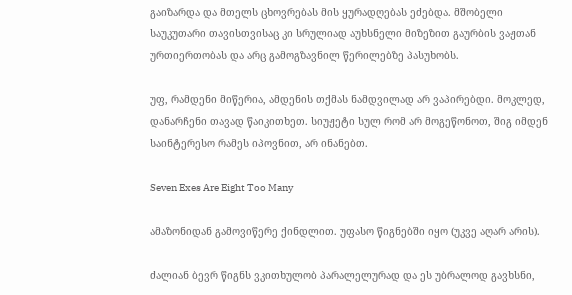გაიზარდა და მთელს ცხოვრებას მის ყურადღებას ეძებდა. მშობელი საუკუთარი თავისთვისაც კი სრულიად აუხსნელი მიზეზით გაურბის ვაჟთან ურთიერთობას და არც გამოგზავნილ წერილებზე პასუხობს.

უფ, რამდენი მიწერია, ამდენის თქმას ნამდვილად არ ვაპირებდი. მოკლედ, დანარჩენი თავად წაიკითხეთ. სიუჟეტი სულ რომ არ მოგეწონოთ, შიგ იმდენ საინტერესო რამეს იპოვნით, არ ინანებთ.

Seven Exes Are Eight Too Many

ამაზონიდან გამოვიწერე ქინდლით. უფასო წიგნებში იყო (უკვე აღარ არის).

ძალიან ბევრ წიგნს ვკითხულობ პარალელურად და ეს უბრალოდ გავხსნი,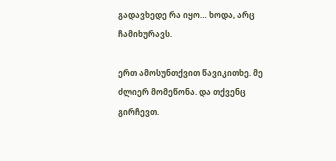გადავხედე რა იყო… ხოდა, არც ჩამიხურავს.

ერთ ამოსუნთქვით წავიკითხე. მე ძლიერ მომეწონა. და თქვენც გირჩევთ.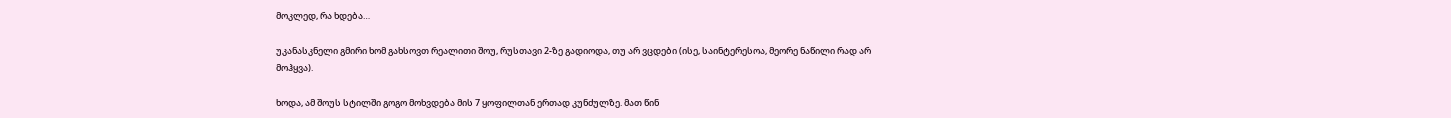მოკლედ, რა ხდება…

უკანასკნელი გმირი ხომ გახსოვთ რეალითი შოუ, რუსთავი 2-ზე გადიოდა, თუ არ ვცდები (ისე, საინტერესოა, მეორე ნაწილი რად არ მოჰყვა).

ხოდა, ამ შოუს სტილში გოგო მოხვდება მის 7 ყოფილთან ერთად კუნძულზე. მათ წინ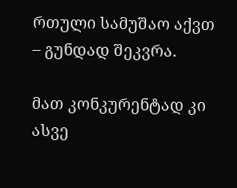რთული სამუშაო აქვთ – გუნდად შეკვრა.

მათ კონკურენტად კი ასვე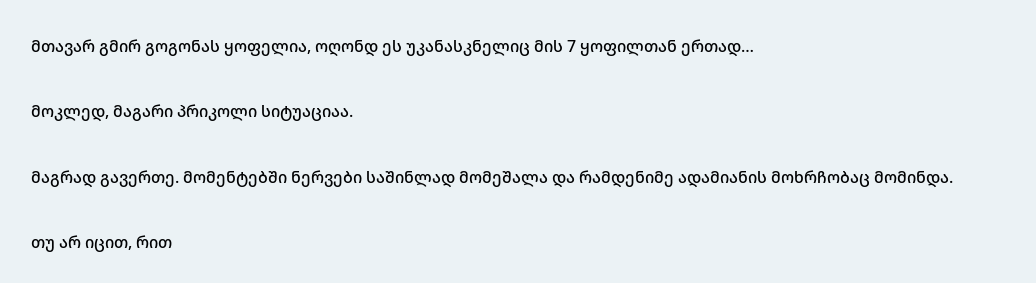მთავარ გმირ გოგონას ყოფელია, ოღონდ ეს უკანასკნელიც მის 7 ყოფილთან ერთად…

მოკლედ, მაგარი პრიკოლი სიტუაციაა.

მაგრად გავერთე. მომენტებში ნერვები საშინლად მომეშალა და რამდენიმე ადამიანის მოხრჩობაც მომინდა.

თუ არ იცით, რით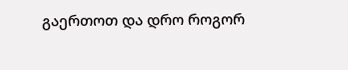გაერთოთ და დრო როგორ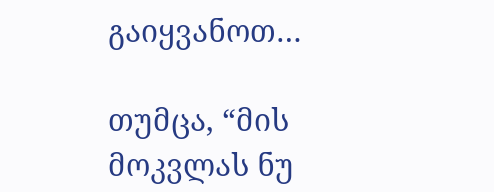გაიყვანოთ…

თუმცა, “მის მოკვლას ნუ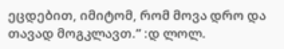ეცდებით, იმიტომ, რომ მოვა დრო და თავად მოგკლავთ.” :დ ლოლ.